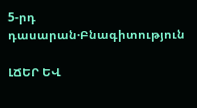5-րդ դասարան·Բնագիտություն

ԼՃԵՐ ԵՎ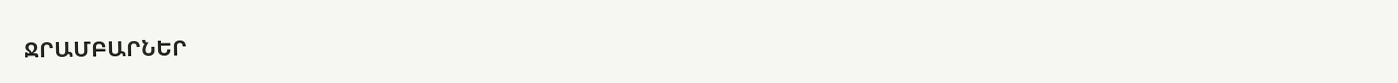ՋՐԱՄԲԱՐՆԵՐ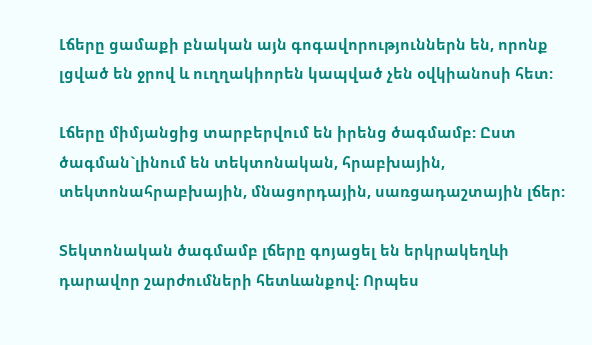Լճերը ցամաքի բնական այն գոգավորություններն են, որոնք լցված են ջրով և ուղղակիորեն կապված չեն օվկիանոսի հետ:

Լճերը միմյանցից տարբերվում են իրենց ծագմամբ: Ըստ ծագման`լինում են տեկտոնական, հրաբխային, տեկտոնահրաբխային, մնացորդային, սառցադաշտային լճեր:

Տեկտոնական ծագմամբ լճերը գոյացել են երկրակեղևի դարավոր շարժումների հետևանքով: Որպես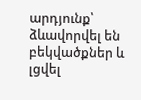արդյունք՝ ձևավորվել են բեկվածքներ և լցվել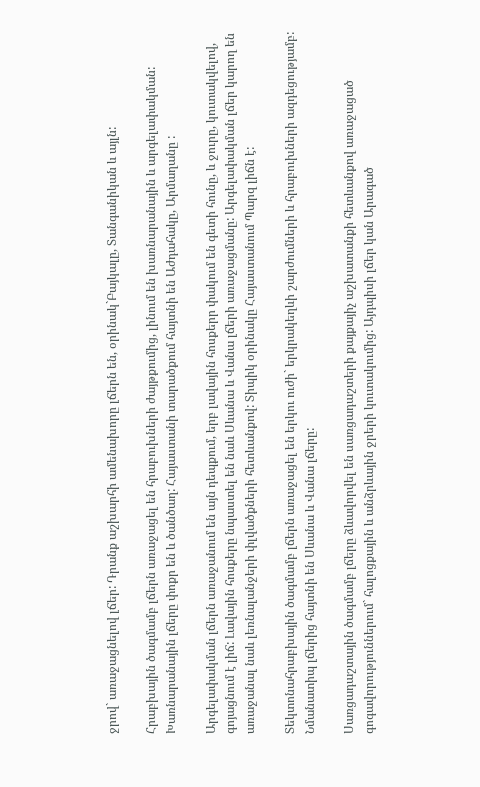ջրով` առաջացնելով լճեր: Դրանք աշխարհի ամենախորը լճերն են, օրինակ`Բայկալը, Տանգանիկան և այլն:

Հրաբխային ծագմամբ լճերն առաջացել են հրաբուխների ժայթքումից, լինում են խառնարանային և արգելափակման: Խառնարանային լճերը փոքր են և ծանծաղ: Հայաստանի տարածքում հայտնի են Աժդահակը, Արմաղանը :

Արգելափակման լճերն առաջանում են այն դեպքում, երբ լավային հոսքերր փակում են գետի հունը, և ջուրը, կուտակվելով, գոյացնում է լիճ: Լավային հոսքերը նպաստել են նաև Սևանա և Վանա լճերի առաջացմանը: Արգելափակման լճեր կարող են առաջանալ նաև լեռնալանջերի փլվածքների հետևանքով: Տիպիկ օրինակը Հայաստանում Պարզ լիճն է:

Տեկտոնահրաբխային ծագմամբ լճերն առաջացել են երկու ուժի` երկրակեղևի շարժումների և հրաբուխների ազդեցությամբ: Նմանատիպ լճերից հայտնի են Սևանա և Վանա լճերը:

Սառցադաշտային ծագմամբ լճերը ձևավորվել են սառցադաշտերի քայքայիչ աշխատանքի հետևանքով առաջացած գոգավորություններում` հալոցքային և անձրևային ջրերի կուտակումից: Այդպիսի լճեր կան Արագած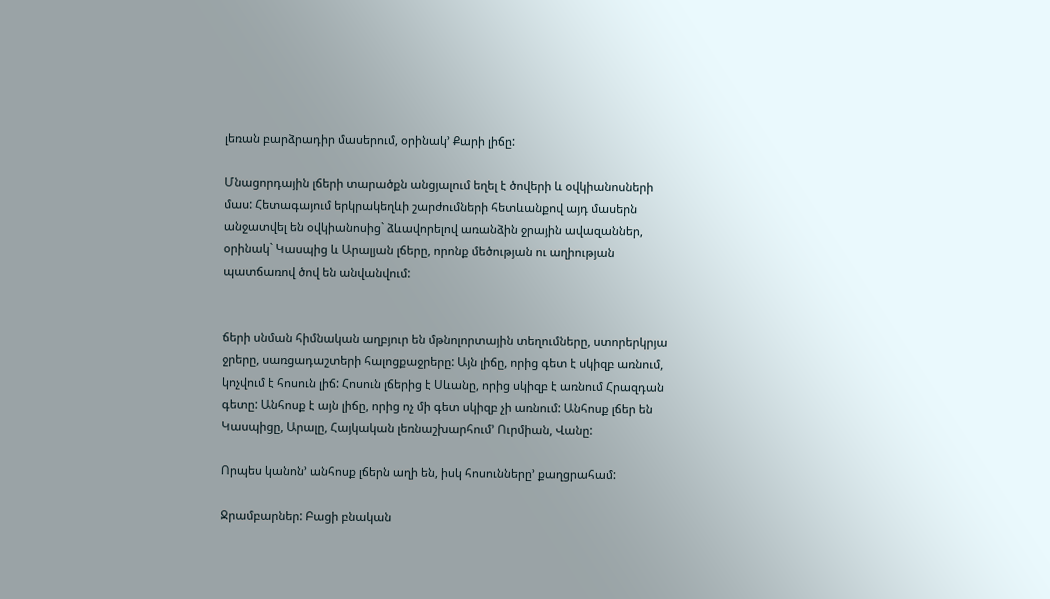լեռան բարձրադիր մասերում, օրինակ’ Քարի լիճը:

Մնացորդային լճերի տարածքն անցյալում եղել է ծովերի և օվկիանոսների մաս: Հետագայում երկրակեղևի շարժումների հետևանքով այդ մասերն անջատվել են օվկիանոսից` ձևավորելով առանձին ջրային ավազաններ, օրինակ` Կասպից և Արալյան լճերը, որոնք մեծության ու աղիության պատճառով ծով են անվանվում:


ճերի սնման հիմնական աղբյուր են մթնոլորտային տեղումները, ստորերկրյա ջրերը, սառցադաշտերի հալոցքաջրերը: Այն լիճը, որից գետ է սկիզբ առնում, կոչվում է հոսուն լիճ: Հոսուն լճերից է Սևանը, որից սկիզբ է առնում Հրազդան գետը: Անհոսք է այն լիճը, որից ոչ մի գետ սկիզբ չի առնում: Անհոսք լճեր են Կասպիցը, Արալը, Հայկական լեռնաշխարհում’ Ուրմիան, Վանը:

Որպես կանոն’ անհոսք լճերն աղի են, իսկ հոսունները’ քաղցրահամ:

Ջրամբարներ: Բացի բնական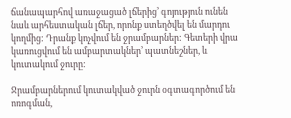ճանապարհով առաջացած լճերից’ գոյություն ունեն նաև արհեստական լճեր, որոնք ստեղծվել են մարդու կողմից: Դրանք կոչվում են ջրամբարներ: Գետերի վրա կառուցվում են ամբարտակներ’ պատնեշներ, և կուտակում ջուրը:

Ջրամբարներում կուտակված ջուրն օգտագործում են ոռոգման,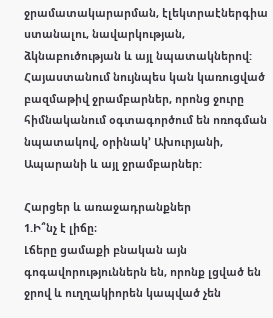ջրամատակարարման, էլեկտրաէներգիա ստանալու, նավարկության, ձկնաբուծության և այլ նպատակներով: Հայաստանում նույնպես կան կառուցված բազմաթիվ ջրամբարներ, որոնց ջուրը հիմնականում օգտագործում են ոռոգման նպատակով, օրինակ’ Ախուրյանի, Ապարանի և այլ ջրամբարներ:

Հարցեր և առաջադրանքներ
1.Ի՞նչ է լիճը։
Լճերը ցամաքի բնական այն գոգավորություններն են, որոնք լցված են ջրով և ուղղակիորեն կապված չեն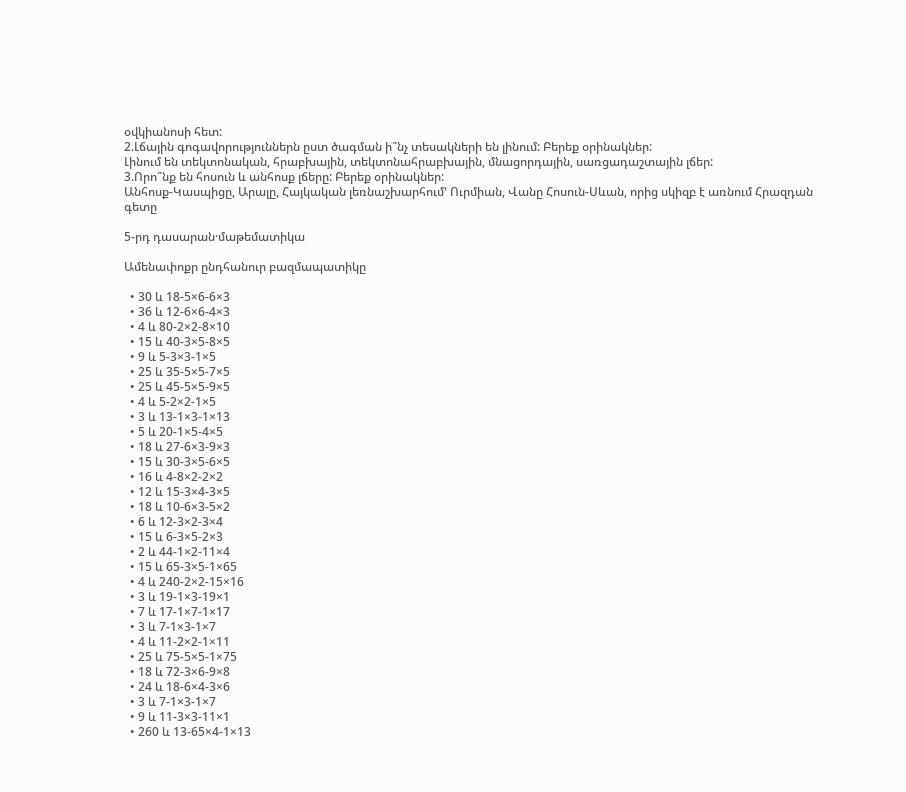օվկիանոսի հետ:
2.Լճային գոգավորություններն ըստ ծագման ի՞նչ տեսակների են լինում: Բերեք օրինակներ:
Լինում են տեկտոնական, հրաբխային, տեկտոնահրաբխային, մնացորդային, սառցադաշտային լճեր:
3.Որո՞նք են հոսուն և անհոսք լճերը: Բերեք օրինակներ:
Անհոսք-Կասպիցը, Արալը, Հայկական լեռնաշխարհում’ Ուրմիան, Վանը Հոսուն-Սևան, որից սկիզբ է առնում Հրազդան գետը

5-րդ դասարան·մաթեմատիկա

Ամենափոքր ընդհանուր բազմապատիկը

  • 30 և 18-5×6-6×3
  • 36 և 12-6×6-4×3
  • 4 և 80-2×2-8×10
  • 15 և 40-3×5-8×5
  • 9 և 5-3×3-1×5
  • 25 և 35-5×5-7×5
  • 25 և 45-5×5-9×5
  • 4 և 5-2×2-1×5
  • 3 և 13-1×3-1×13
  • 5 և 20-1×5-4×5
  • 18 և 27-6×3-9×3
  • 15 և 30-3×5-6×5
  • 16 և 4-8×2-2×2
  • 12 և 15-3×4-3×5
  • 18 և 10-6×3-5×2
  • 6 և 12-3×2-3×4
  • 15 և 6-3×5-2×3
  • 2 և 44-1×2-11×4
  • 15 և 65-3×5-1×65
  • 4 և 240-2×2-15×16
  • 3 և 19-1×3-19×1
  • 7 և 17-1×7-1×17
  • 3 և 7-1×3-1×7
  • 4 և 11-2×2-1×11
  • 25 և 75-5×5-1×75
  • 18 և 72-3×6-9×8
  • 24 և 18-6×4-3×6
  • 3 և 7-1×3-1×7
  • 9 և 11-3×3-11×1
  • 260 և 13-65×4-1×13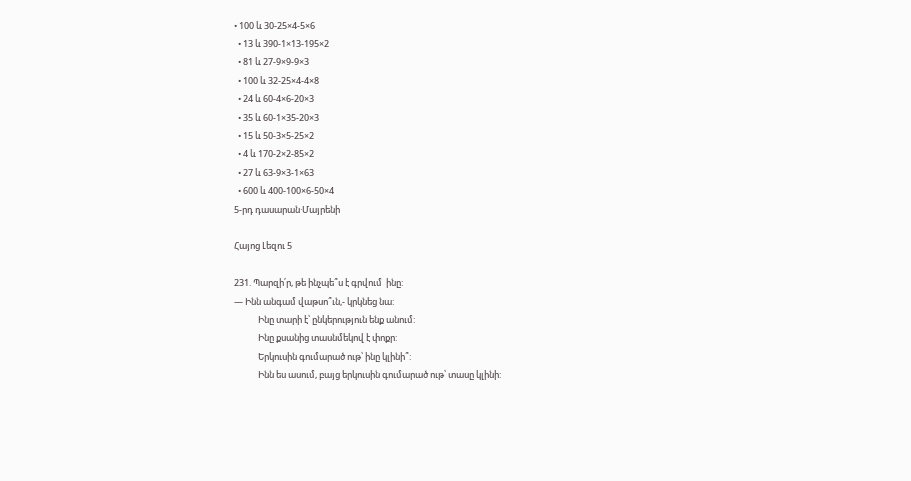• 100 և 30-25×4-5×6
  • 13 և 390-1×13-195×2
  • 81 և 27-9×9-9×3
  • 100 և 32-25×4-4×8
  • 24 և 60-4×6-20×3
  • 35 և 60-1×35-20×3
  • 15 և 50-3×5-25×2
  • 4 և 170-2×2-85×2
  • 27 և 63-9×3-1×63
  • 600 և 400-100×6-50×4
5-րդ դասարան·Մայրենի

Հայոց Լեզու 5

231. Պարզի՛ր, թե ինչպե՞ս է գրվում  ինը:
— Ինն անգամ վաթսո՞ւն,- կրկնեց նա:
            Ինը տարի է՝ ընկերություն ենք անում:
            Ինը քսանից տասնմեկով է փոքր:
            Երկուսին գումարած ութ՝ ինը կլինի՞:
            Ինն ես ասում, բայց երկուսին գումարած ութ՝ տասը կլինի: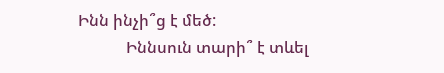Ինն ինչի՞ց է մեծ:
            Իննսուն տարի՞ է տևել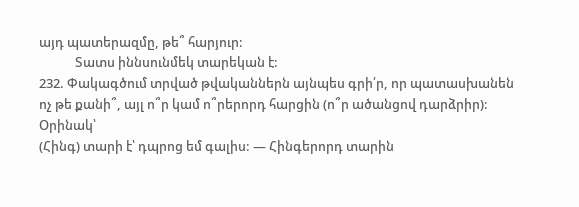այդ պատերազմը, թե՞ հարյուր:
            Տատս իննսունմեկ տարեկան է:
232. Փակագծում տրված թվականներն այնպես գրի՛ր, որ պատասխանեն ոչ թե քանի՞, այլ ո՞ր կամ ո՞րերորդ հարցին (ո՞ր ածանցով դարձրիր):
Օրինակ՝
(Հինգ) տարի է՝ դպրոց եմ գալիս: — Հինգերորդ տարին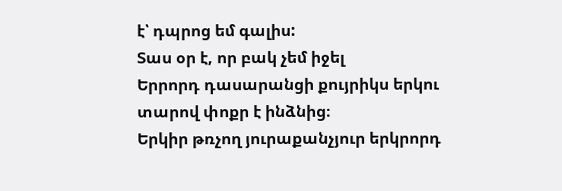է՝ դպրոց եմ գալիս:
Տաս օր է, որ բակ չեմ իջել
Երրորդ դասարանցի քույրիկս երկու տարով փոքր է ինձնից։
Երկիր թռչող յուրաքանչյուր երկրորդ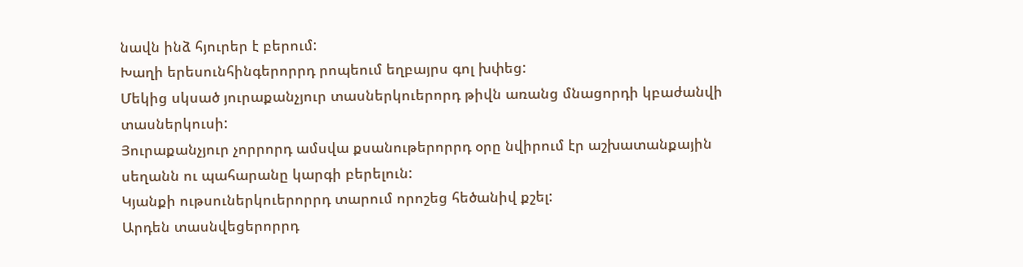նավն ինձ հյուրեր է բերում:
Խաղի երեսունհինգերորրդ րոպեում եղբայրս գոլ խփեց:
Մեկից սկսած յուրաքանչյուր տասներկուերորդ թիվն առանց մնացորդի կբաժանվի տասներկուսի:
Յուրաքանչյուր չորրորդ ամսվա քսանութերորրդ օրը նվիրում էր աշխատանքային սեղանն ու պահարանը կարգի բերելուն:
Կյանքի ութսուներկուերորրդ տարում որոշեց հեծանիվ քշել:
Արդեն տասնվեցերորրդ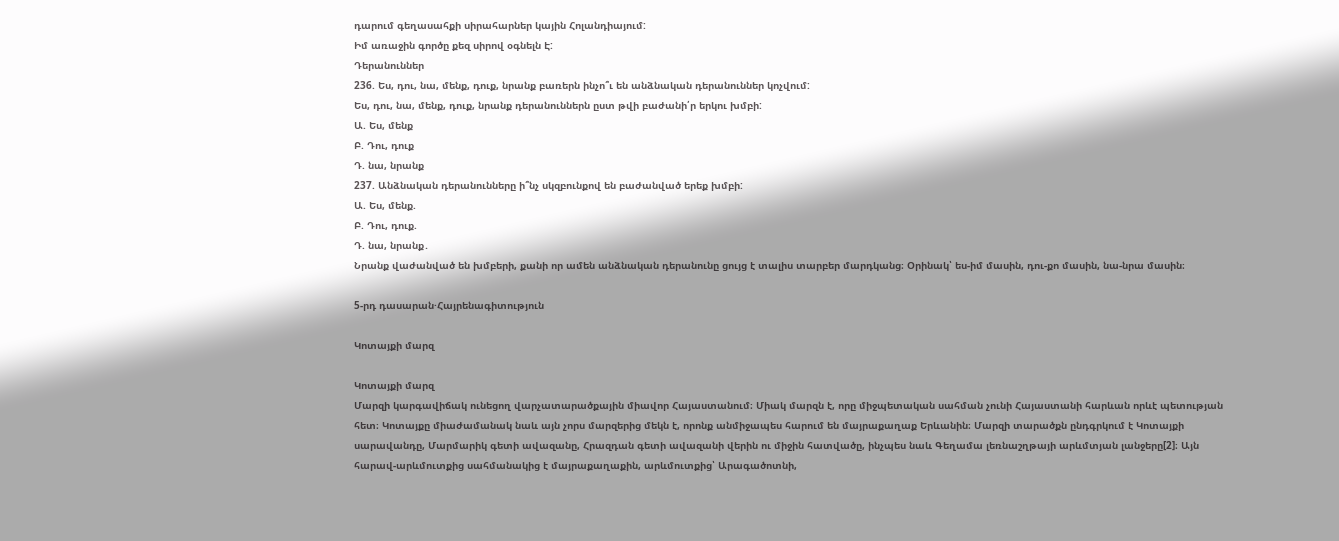դարում գեղասահքի սիրահարներ կային Հոլանդիայում:
Իմ առաջին գործը քեզ սիրով օգնելն Է:
Դերանուններ
236. Ես, դու, նա, մենք, դուք, նրանք բառերն ինչո՞ւ են անձնական դերանուններ կոչվում:
Ես, դու, նա, մենք, դուք, նրանք դերանուններն ըստ թվի բաժանի՛ր երկու խմբի:
Ա. Ես, մենք
Բ. Դու, դուք
Դ. նա, նրանք
237. Անձնական դերանունները ի՞նչ սկզբունքով են բաժանված երեք խմբի:
Ա. Ես, մենք.
Բ. Դու, դուք.
Դ. նա, նրանք․
Նրանք վաժանված են խմբերի, քանի որ ամեն անձնական դերանունը ցույց է տալիս տարբեր մարդկանց։ Օրինակ՝ ես-իմ մասին, դու-քո մասին, նա-նրա մասին։

5-րդ դասարան·Հայրենագիտություն

Կոտայքի մարզ

Կոտայքի մարզ
Մարզի կարգավիճակ ունեցող վարչատարածքային միավոր Հայաստանում։ Միակ մարզն է, որը միջպետական սահման չունի Հայաստանի հարևան որևէ պետության հետ։ Կոտայքը միաժամանակ նաև այն չորս մարզերից մեկն է, որոնք անմիջապես հարում են մայրաքաղաք Երևանին։ Մարզի տարածքն ընդգրկում է Կոտայքի սարավանդը, Մարմարիկ գետի ավազանը, Հրազդան գետի ավազանի վերին ու միջին հատվածը, ինչպես նաև Գեղամա լեռնաշղթայի արևմտյան լանջերը[2]։ Այն հարավ-արևմուտքից սահմանակից է մայրաքաղաքին, արևմուտքից՝ Արագածոտնի,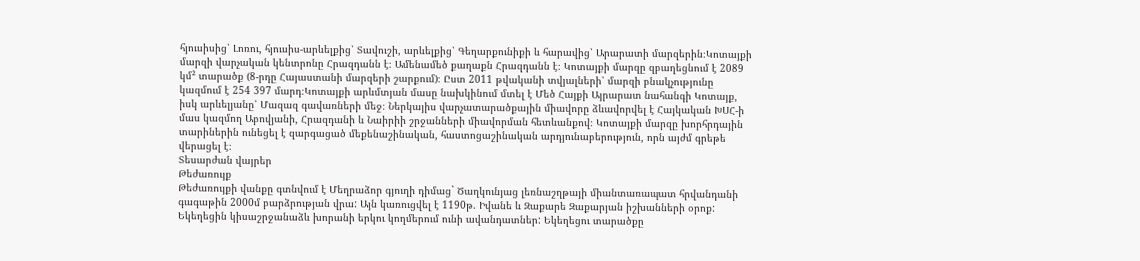հյուսիսից՝ Լոռու, հյուսիս-արևելքից՝ Տավուշի, արևելքից՝ Գեղարքունիքի և հարավից՝ Արարատի մարզերին։Կոտայքի մարզի վարչական կենտրոնը Հրազդանն է։ Ամենամեծ քաղաքն Հրազդանն է։ Կոտայքի մարզը զբաղեցնում է 2089 կմ² տարածք (8-րդը Հայաստանի մարզերի շարքում)։ Ըստ 2011 թվականի տվյալների՝ մարզի բնակչությունը կազմում է 254 397 մարդ։Կոտայքի արևմտյան մասը նախկինում մտել է Մեծ Հայքի Այրարատ նահանգի Կոտայք, իսկ արևելյանը՝ Մազազ գավառների մեջ։ Ներկայիս վարչատարածքային միավորը ձևավորվել է Հայկական ԽՍՀ-ի մաս կազմող Աբովյանի, Հրազդանի և Նաիրիի շրջանների միավորման հետևանքով։ Կոտայքի մարզը խորհրդային տարիներին ունեցել է զարգացած մեքենաշինական, հաստոցաշինական արդյունաբերություն, որն այժմ գրեթե վերացել է։
Տեսարժան վայրեր
Թեժառույք
Թեժառույքի վանքը գտնվում է Մեղրաձոր գյուղի դիմաց` Ծաղկունյաց լեռնաշղթայի միանտառապատ հրվանդանի գագաթին 2000մ բարձրության վրա: Այն կառուցվել է 1190թ. Իվանե և Զաքարե Զաքարյան իշխանների օրոք: Եկեղեցին կիսաշրջանաձև խորանի երկու կողմերում ունի ավանդատներ: Եկեղեցու տարածքը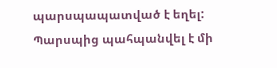պարսպապատված է եղել: Պարսպից պահպանվել է մի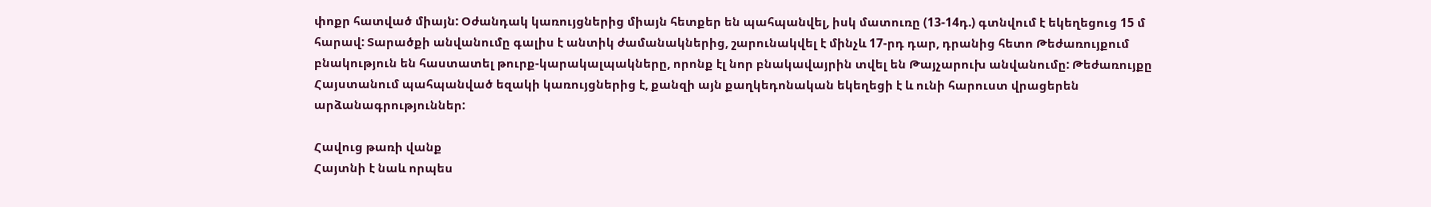փոքր հատված միայն: Օժանդակ կառույցներից միայն հետքեր են պահպանվել, իսկ մատուռը (13-14դ.) գտնվում է եկեղեցուց 15 մ հարավ: Տարածքի անվանումը գալիս է անտիկ ժամանակներից, շարունակվել է մինչև 17-րդ դար, դրանից հետո Թեժառույքում բնակություն են հաստատել թուրք-կարակալպակները, որոնք էլ նոր բնակավայրին տվել են Թայչարուխ անվանումը: Թեժառույքը Հայստանում պահպանված եզակի կառույցներից է, քանզի այն քաղկեդոնական եկեղեցի է և ունի հարուստ վրացերեն արձանագրություններ:

Հավուց թառի վանք
Հայտնի է նաև որպես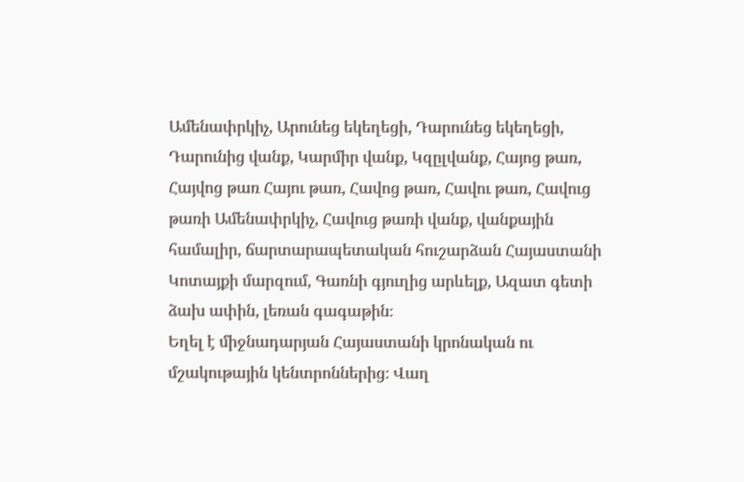Ամենափրկիչ, Արունեց եկեղեցի, Դարունեց եկեղեցի, Դարունից վանք, Կարմիր վանք, Կզըլվանք, Հայոց թառ, Հայվոց թառ Հայու թառ, Հավոց թառ, Հավու թառ, Հավուց թառի Ամենափրկիչ, Հավուց թառի վանք, վանքային համալիր, ճարտարապետական հուշարձան Հայաստանի Կոտայքի մարզում, Գառնի գյուղից արևելք, Ազատ գետի ձախ ափին, լեռան գագաթին։
Եղել է միջնադարյան Հայաստանի կրոնական ու մշակութային կենտրոններից։ Վաղ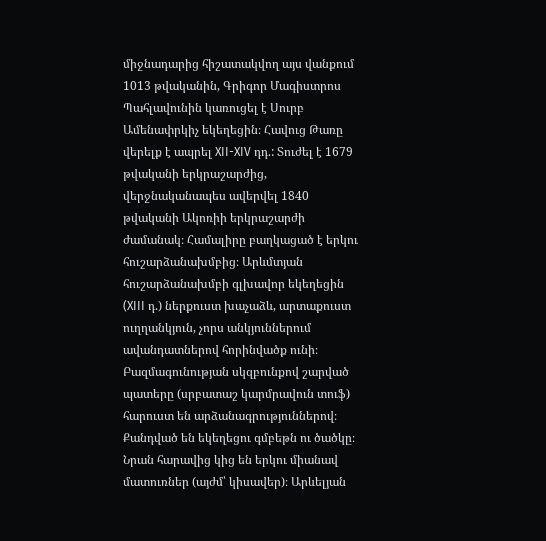միջնադարից հիշատակվող այս վանքում 1013 թվականին, Գրիգոր Մագիստրոս Պահլավունին կառուցել է Սուրբ Ամենափրկիչ եկեղեցին։ Հավուց Թառը վերելք է ապրել XII-XIV դդ.: Տուժել է 1679 թվականի երկրաշարժից, վերջնականապես ավերվել 1840 թվականի Ակոռիի երկրաշարժի ժամանակ։ Համալիրը բաղկացած է երկու հուշարձանախմբից։ Արևմտյան հուշարձանախմբի գլխավոր եկեղեցին (XIII դ.) ներքուստ խաչաձև, արտաքուստ ուղղանկյուն, չորս անկյուններում ավանդատներով հորինվածք ունի։ Բազմագունության սկզբունքով շարված պատերը (սրբատաշ կարմրավուն տուֆ) հարուստ են արձանագրություններով։ Քանդված են եկեղեցու գմբեթն ու ծածկը։ Նրան հարավից կից են երկու միանավ մատուռներ (այժմ՝ կիսավեր)։ Արևելյան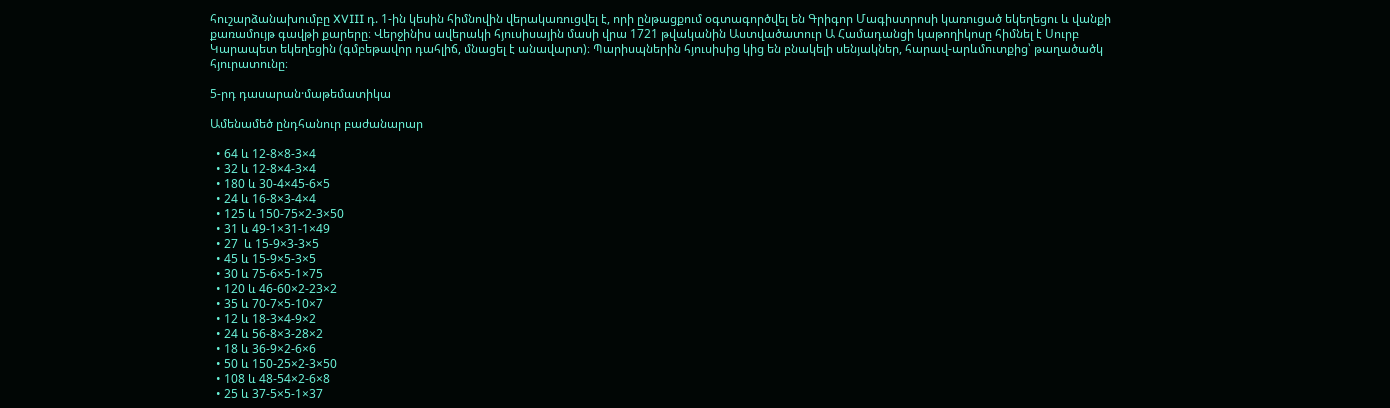հուշարձանախումբը XVIII դ. 1-ին կեսին հիմնովին վերակառուցվել է, որի ընթացքում օգտագործվել են Գրիգոր Մագիստրոսի կառուցած եկեղեցու և վանքի քառամույթ գավթի քարերը։ Վերջինիս ավերակի հյուսիսային մասի վրա 1721 թվականին Աստվածատուր Ա Համադանցի կաթողիկոսը հիմնել է Սուրբ Կարապետ եկեղեցին (գմբեթավոր դահլիճ, մնացել է անավարտ)։ Պարիսպներին հյուսիսից կից են բնակելի սենյակներ, հարավ-արևմուտքից՝ թաղածածկ հյուրատունը։

5-րդ դասարան·մաթեմատիկա

Ամենամեծ ընդհանուր բաժանարար

  • 64 և 12-8×8-3×4
  • 32 և 12-8×4-3×4
  • 180 և 30-4×45-6×5
  • 24 և 16-8×3-4×4
  • 125 և 150-75×2-3×50
  • 31 և 49-1×31-1×49
  • 27  և 15-9×3-3×5
  • 45 և 15-9×5-3×5
  • 30 և 75-6×5-1×75
  • 120 և 46-60×2-23×2
  • 35 և 70-7×5-10×7
  • 12 և 18-3×4-9×2
  • 24 և 56-8×3-28×2
  • 18 և 36-9×2-6×6
  • 50 և 150-25×2-3×50
  • 108 և 48-54×2-6×8
  • 25 և 37-5×5-1×37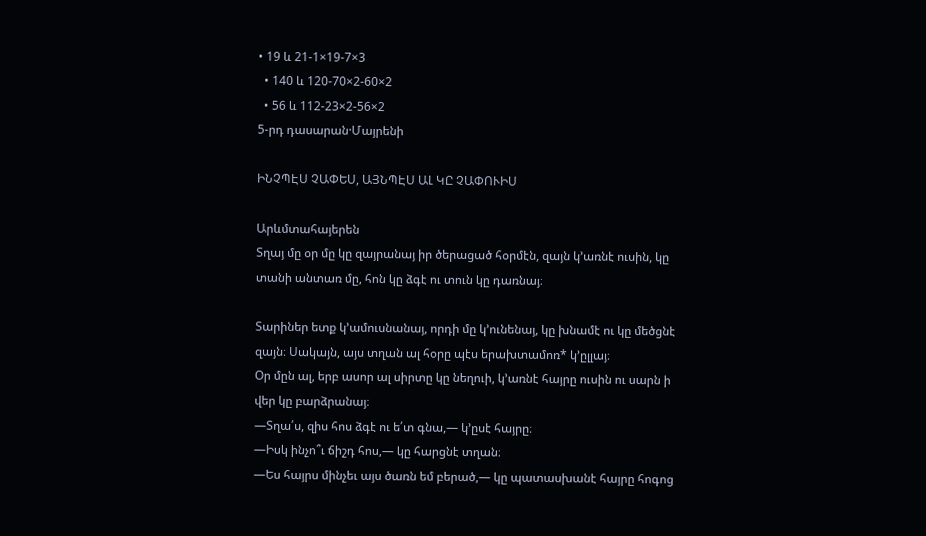• 19 և 21-1×19-7×3
  • 140 և 120-70×2-60×2
  • 56 և 112-23×2-56×2
5-րդ դասարան·Մայրենի

ԻՆՉՊԷՍ ՉԱՓԵՍ, ԱՅՆՊԷՍ ԱԼ ԿԸ ՉԱՓՈՒԻՍ

Արևմտահայերեն
Տղայ մը օր մը կը զայրանայ իր ծերացած հօրմէն, զայն կ՚առնէ ուսին, կը
տանի անտառ մը, հոն կը ձգէ ու տուն կը դառնայ։

Տարիներ ետք կ’ամուսնանայ, որդի մը կ՚ունենայ, կը խնամէ ու կը մեծցնէ
զայն։ Սակայն, այս տղան ալ հօրը պէս երախտամոռ* կ՚ըլլայ։
Օր մըն ալ, երբ ասոր ալ սիրտը կը նեղուի, կ՚առնէ հայրը ուսին ու սարն ի
վեր կը բարձրանայ։
—Տղա՛ս, զիս հոս ձգէ ու ե՛տ գնա,— կ՚ըսէ հայրը։
—Իսկ ինչո՞ւ ճիշդ հոս,— կը հարցնէ տղան։
—Ես հայրս մինչեւ այս ծառն եմ բերած,— կը պատասխանէ հայրը հոգոց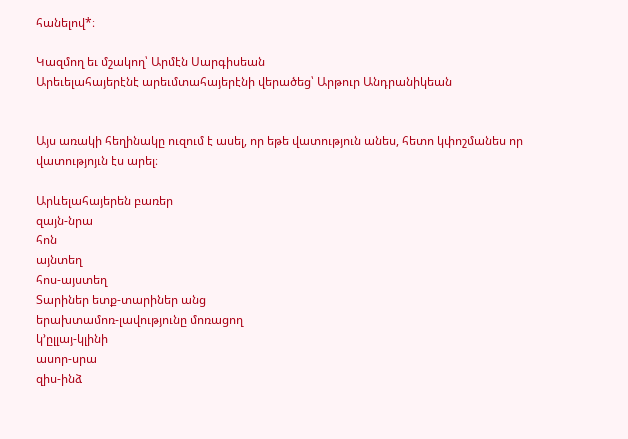հանելով*։

Կազմող եւ մշակող՝ Արմէն Սարգիսեան
Արեւելահայերէնէ արեւմտահայերէնի վերածեց՝ Արթուր Անդրանիկեան


Այս առակի հեղինակը ուզում է ասել, որ եթե վատություն անես, հետո կփոշմանես որ վատությոյւն էս արել։

Արևելահայերեն բառեր
զայն-նրա
հոն
այնտեղ
հոս-այստեղ
Տարիներ ետք-տարիներ անց
երախտամոռ-լավությունը մոռացող
կ՚ըլլայ-կլինի
ասոր-սրա
զիս-ինձ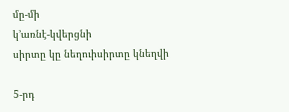մը-մի
կ՚առնէ-կվերցնի
սիրտը կը նեղուիսիրտը կնեղվի

5-րդ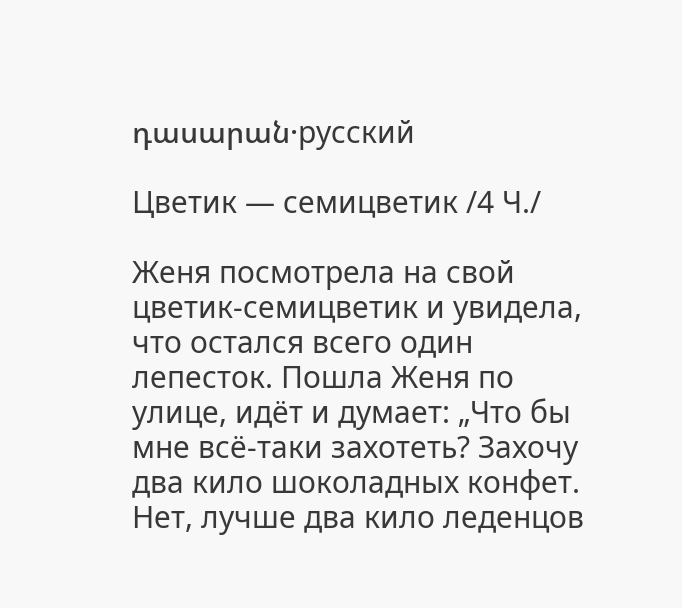դասարան·русский

Цветик — семицветик /4 Ч./

Женя посмотрела на свой цветик-семицветик и увидела, что остался всего один лепесток. Пошла Женя по улице, идёт и думает: „Что бы мне всё-таки захотеть? Захочу два кило шоколадных конфет. Нет, лучше два кило леденцов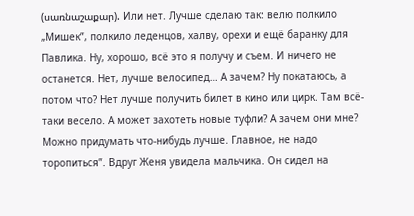(սառնաշաքար). Или нет. Лучше сделаю так: велю полкило „Мишек”, полкило леденцов, халву, орехи и ещё баранку для
Павлика. Ну, хорошо, всё это я получу и съем. И ничего не останется. Нет, лучше велосипед… А зачем? Ну покатаюсь, а потом что? Нет лучше получить билет в кино или цирк. Там всё-таки весело. А может захотеть новые туфли? А зачем они мне? Можно придумать что-нибудь лучше. Главное, не надо торопиться”. Вдруг Женя увидела мальчика. Он сидел на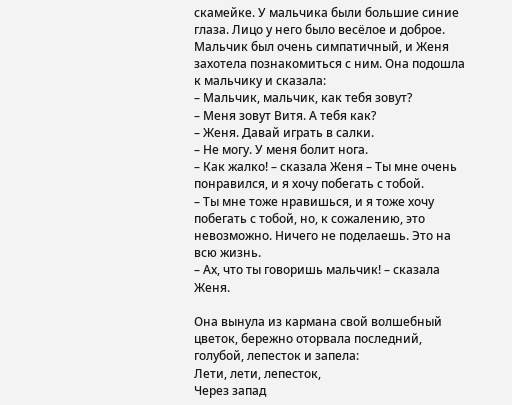скамейке. У мальчика были большие синие глаза. Лицо у него было весёлое и доброе. Мальчик был очень симпатичный, и Женя захотела познакомиться с ним. Она подошла к мальчику и сказала:
– Мальчик, мальчик, как тебя зовут?
– Меня зовут Витя. А тебя как?
– Женя. Давай играть в салки.
– Не могу. У меня болит нога.
– Как жалко! – сказала Женя – Ты мне очень понравился, и я хочу побегать с тобой.
– Ты мне тоже нравишься, и я тоже хочу побегать с тобой, но, к сожалению, это невозможно. Ничего не поделаешь. Это на всю жизнь.
– Ах, что ты говоришь мальчик! – сказала Женя.

Она вынула из кармана свой волшебный цветок, бережно оторвала последний, голубой, лепесток и запела:
Лети, лети, лепесток,
Через запад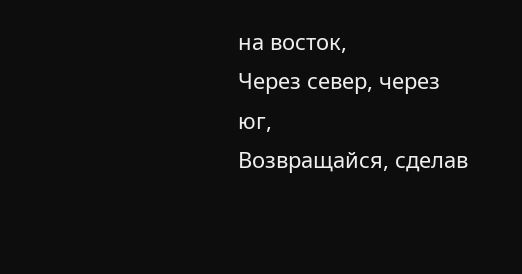на восток,
Через север, через юг,
Возвращайся, сделав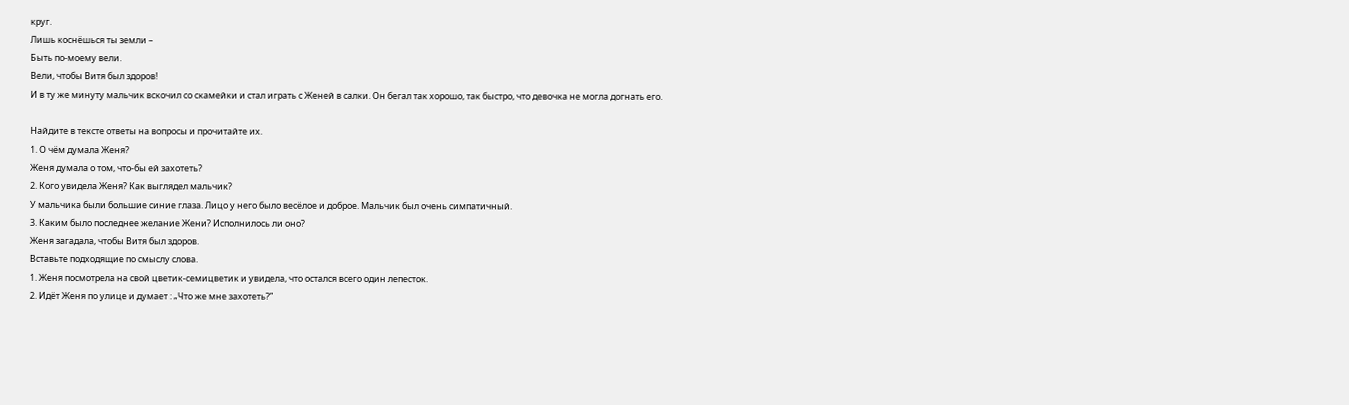круг.
Лишь коснёшься ты земли –
Быть по-моему вели.
Вели, чтобы Витя был здоров!
И в ту же минуту мальчик вскочил со скамейки и стал играть с Женей в салки. Он бегал так хорошо, так быстро, что девочка не могла догнать его.

Найдите в тексте ответы на вопросы и прочитайте их.
1. О чём думала Женя?
Женя думала о том, что-бы ей захотеть?
2. Кого увидела Женя? Как выглядел мальчик?
У мальчика были большие синие глаза. Лицо у него было весёлое и доброе. Мальчик был очень симпатичный.
3. Каким было последнее желание Жени? Исполнилось ли оно?
Женя загадала, чтобы Витя был здоров.
Вставьте подходящие по смыслу слова.
1. Женя посмотрела на свой цветик-семицветик и увидела, что остался всего один лепесток.
2. Идёт Женя по улице и думает : „Что же мне захотеть?”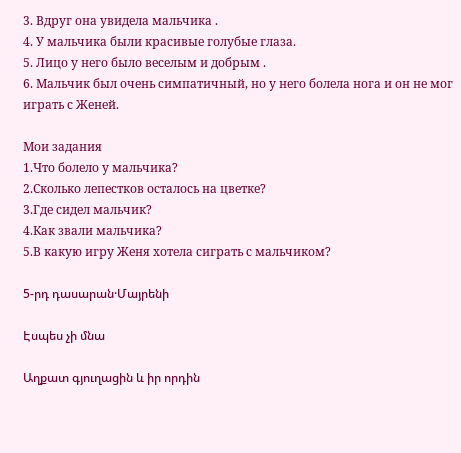3. Вдруг она увидела мальчика .
4. У мальчика были красивые голубые глаза.
5. Лицо у него было веселым и добрым .
6. Мальчик был очень симпатичный, но у него болела нога и он не мог играть с Женей.

Мои задания
1.Что болело у мальчика?
2.Сколько лепестков осталось на цветке?
3.Где сидел мальчик?
4.Как звали мальчика?
5.В какую игру Женя хотела сиграть с мальчиком?

5-րդ դասարան·Մայրենի

Էսպես չի մնա

Աղքատ գյուղացին և իր որդին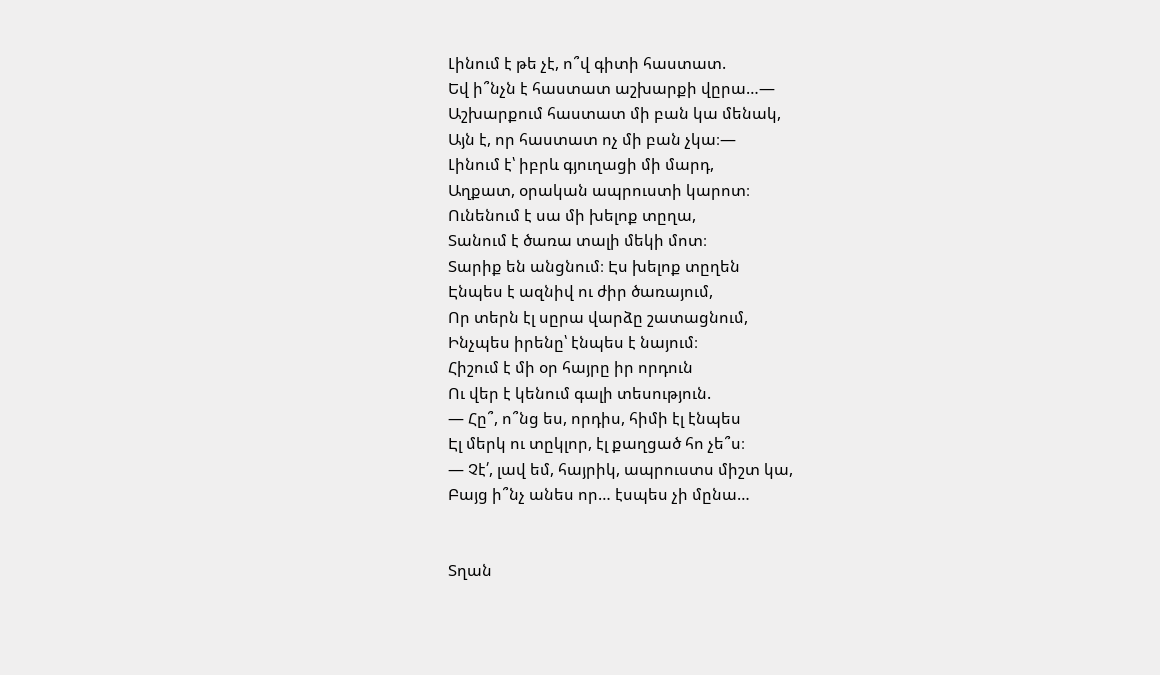Լինում է թե չէ, ո՞վ գիտի հաստատ.
Եվ ի՞նչն է հաստատ աշխարքի վըրա…—
Աշխարքում հաստատ մի բան կա մենակ,
Այն է, որ հաստատ ոչ մի բան չկա։—
Լինում է՝ իբրև գյուղացի մի մարդ,
Աղքատ, օրական ապրուստի կարոտ։
Ունենում է սա մի խելոք տըղա,
Տանում է ծառա տալի մեկի մոտ։
Տարիք են անցնում։ Էս խելոք տըղեն
Էնպես է ազնիվ ու ժիր ծառայում,
Որ տերն էլ սըրա վարձը շատացնում,
Ինչպես իրենը՝ էնպես է նայում։
Հիշում է մի օր հայրը իր որդուն
Ու վեր է կենում գալի տեսություն.
— Հը՞, ո՞նց ես, որդիս, հիմի էլ էնպես
Էլ մերկ ու տըկլոր, էլ քաղցած հո չե՞ս։
— Չէ՛, լավ եմ, հայրիկ, ապրուստս միշտ կա,
Բայց ի՞նչ անես որ… էսպես չի մընա…


Տղան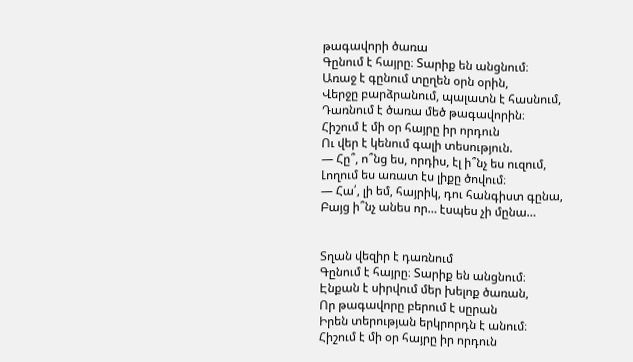թագավորի ծառա
Գընում է հայրը։ Տարիք են անցնում։
Առաջ է գընում տըղեն օրն օրին,
Վերջը բարձրանում, պալատն է հասնում,
Դառնում է ծառա մեծ թագավորին։
Հիշում է մի օր հայրը իր որդուն
Ու վեր է կենում գալի տեսություն.
— Հը՞, ո՞նց ես, որդիս, էլ ի՞նչ ես ուզում,
Լողում ես առատ էս լիքը ծովում։
— Հա՛, լի եմ, հայրիկ, դու հանգիստ գընա,
Բայց ի՞նչ անես որ… էսպես չի մընա…


Տղան վեզիր է դառնում
Գընում է հայրը։ Տարիք են անցնում։
Էնքան է սիրվում մեր խելոք ծառան,
Որ թագավորը բերում է սըրան
Իրեն տերության երկրորդն է անում։
Հիշում է մի օր հայրը իր որդուն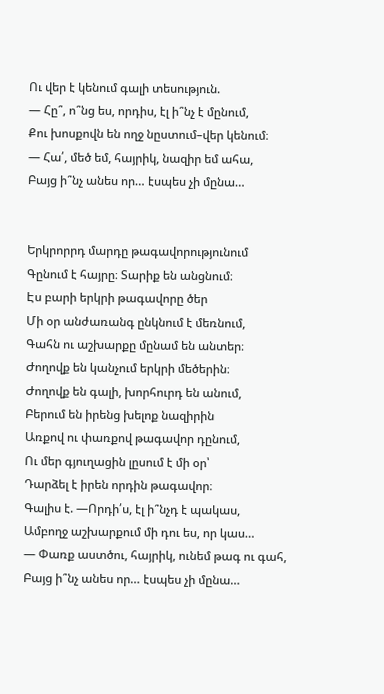Ու վեր է կենում գալի տեսություն.
— Հը՞, ո՞նց ես, որդիս, էլ ի՞նչ է մընում,
Քու խոսքովն են ողջ նըստում–վեր կենում։
— Հա՛, մեծ եմ, հայրիկ, նազիր եմ ահա,
Բայց ի՞նչ անես որ… էսպես չի մընա…


Երկրորրդ մարդը թագավորությունում
Գընում է հայրը։ Տարիք են անցնում։
Էս բարի երկրի թագավորը ծեր
Մի օր անժառանգ ընկնում է մեռնում,
Գահն ու աշխարքը մընամ են անտեր։
Ժողովք են կանչում երկրի մեծերին։
Ժողովք են գալի, խորհուրդ են անում,
Բերում են իրենց խելոք նազիրին
Առքով ու փառքով թագավոր դընում,
Ու մեր գյուղացին լըսում է մի օր՝
Դարձել է իրեն որդին թագավոր։
Գալիս է. —Որդի՛ս, էլ ի՞նչդ է պակաս,
Ամբողջ աշխարքում մի դու ես, որ կաս…
— Փառք աստծու, հայրիկ, ունեմ թագ ու գահ,
Բայց ի՞նչ անես որ… էսպես չի մընա…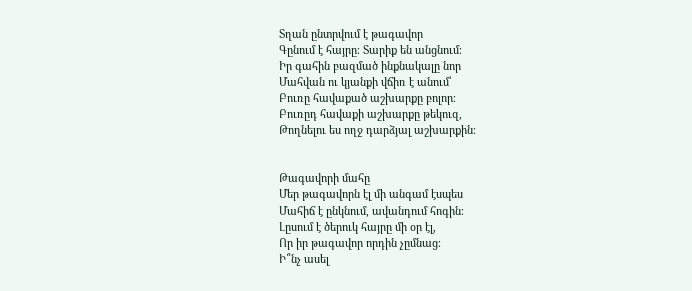Տղան ընտրվում է թագավոր
Գընում է հայրը։ Տարիք են անցնում։
Իր գահին բազմած ինքնակալը նոր
Մահվան ու կյանքի վճիռ է անում՝
Բուռը հավաքած աշխարքը բոլոր։
Բուռըդ հավաքի աշխարքը թեկուզ,
Թողնելու ես ողջ դարձյալ աշխարքին։


Թագավորի մահը
Մեր թագավորն էլ մի անգամ էսպես
Մահիճ է ընկնում, ավանդում հոգին։
Լըսում է ծերուկ հայրը մի օր էլ,
Որ իր թագավոր որդին չըմնաց։
Ի՞նչ ասել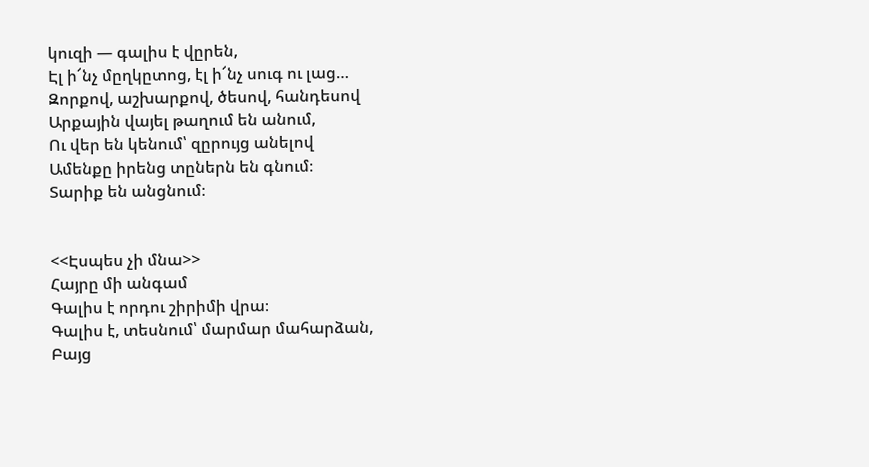կուզի — գալիս է վըրեն,
Էլ ի՜նչ մըղկըտոց, էլ ի՜նչ սուգ ու լաց…
Զորքով, աշխարքով, ծեսով, հանդեսով
Արքային վայել թաղում են անում,
Ու վեր են կենում՝ զըրույց անելով
Ամենքը իրենց տըներն են գնում։
Տարիք են անցնում։


<<Էսպես չի մնա>>
Հայրը մի անգամ
Գալիս է որդու շիրիմի վրա։
Գալիս է, տեսնում՝ մարմար մահարձան,
Բայց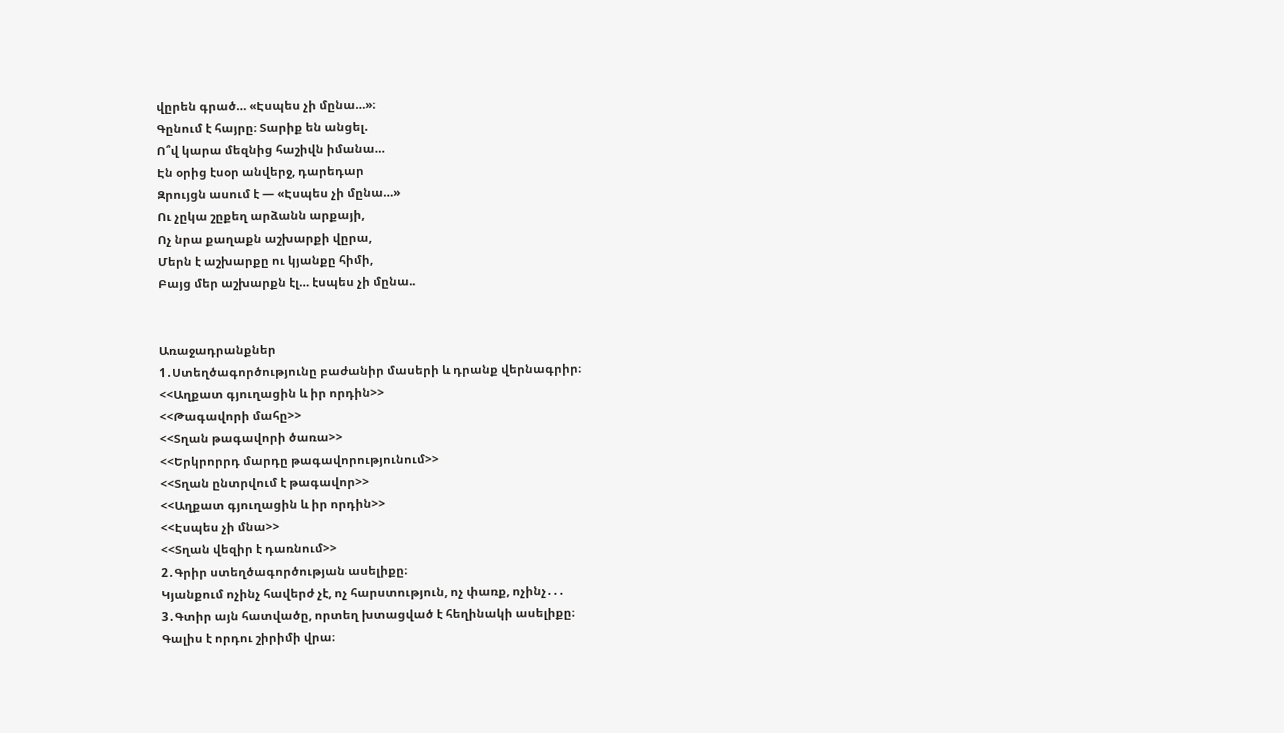վըրեն գրած… «Էսպես չի մընա…»։
Գընում է հայրը։ Տարիք են անցել.
Ո՞վ կարա մեզնից հաշիվն իմանա…
Էն օրից էսօր անվերջ, դարեդար
Զրույցն ասում է — «Էսպես չի մընա…»
Ու չըկա շըքեղ արձանն արքայի,
Ոչ նրա քաղաքն աշխարքի վըրա,
Մերն է աշխարքը ու կյանքը հիմի,
Բայց մեր աշխարքն էլ… էսպես չի մընա..


Առաջադրանքներ
1․Ստեղծագործությունը բաժանիր մասերի և դրանք վերնագրիր։
<<Աղքատ գյուղացին և իր որդին>>
<<Թագավորի մահը>>
<<Տղան թագավորի ծառա>>
<<Երկրորրդ մարդը թագավորությունում>>
<<Տղան ընտրվում է թագավոր>>
<<Աղքատ գյուղացին և իր որդին>>
<<Էսպես չի մնա>>
<<Տղան վեզիր է դառնում>>
2․Գրիր ստեղծագործության ասելիքը։
Կյանքում ոչինչ հավերժ չէ, ոչ հարստություն, ոչ փառք, ոչինչ․․․
3․Գտիր այն հատվածը, որտեղ խտացված է հեղինակի ասելիքը։
Գալիս է որդու շիրիմի վրա։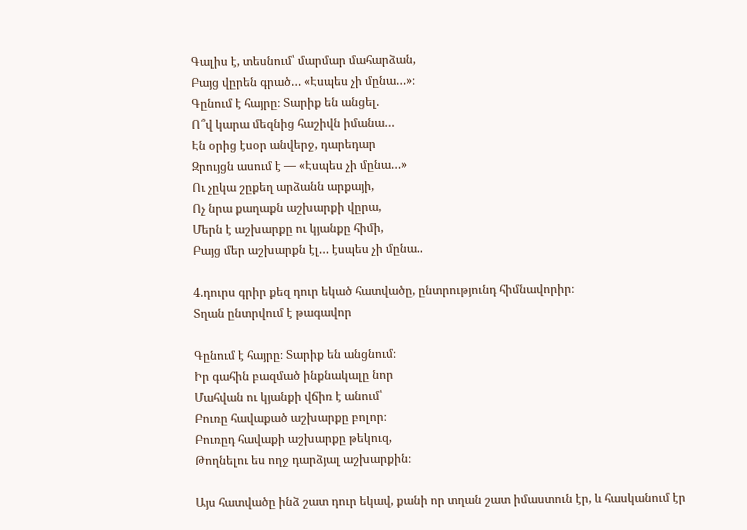Գալիս է, տեսնում՝ մարմար մահարձան,
Բայց վըրեն գրած… «Էսպես չի մընա…»։
Գընում է հայրը։ Տարիք են անցել.
Ո՞վ կարա մեզնից հաշիվն իմանա…
Էն օրից էսօր անվերջ, դարեդար
Զրույցն ասում է — «Էսպես չի մընա…»
Ու չըկա շըքեղ արձանն արքայի,
Ոչ նրա քաղաքն աշխարքի վըրա,
Մերն է աշխարքը ու կյանքը հիմի,
Բայց մեր աշխարքն էլ… էսպես չի մընա..

4.դուրս գրիր քեզ դուր եկած հատվածը, ընտրությունդ հիմնավորիր։
Տղան ընտրվում է թագավոր

Գընում է հայրը։ Տարիք են անցնում։
Իր գահին բազմած ինքնակալը նոր
Մահվան ու կյանքի վճիռ է անում՝
Բուռը հավաքած աշխարքը բոլոր։
Բուռըդ հավաքի աշխարքը թեկուզ,
Թողնելու ես ողջ դարձյալ աշխարքին։

Այս հատվածը ինձ շատ դուր եկավ, քանի որ տղան շատ իմաստուն էր, և հասկանում էր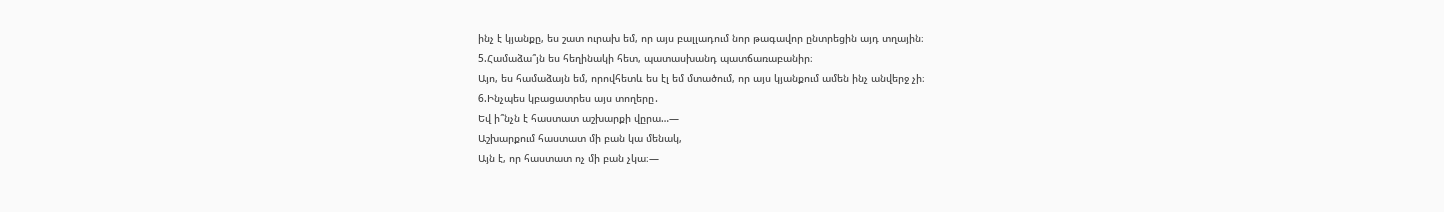ինչ է կյանքը, ես շատ ուրախ եմ, որ այս բալլադում նոր թագավոր ընտրեցին այդ տղային։
5.Համաձա՞յն ես հեղինակի հետ, պատասխանդ պատճառաբանիր։
Այո, ես համաձայն եմ, որովհետև ես էլ եմ մտածում, որ այս կյանքում ամեն ինչ անվերջ չի։
6.Ինչպես կբացատրես այս տողերը․
Եվ ի՞նչն է հաստատ աշխարքի վըրա…—
Աշխարքում հաստատ մի բան կա մենակ,
Այն է, որ հաստատ ոչ մի բան չկա։—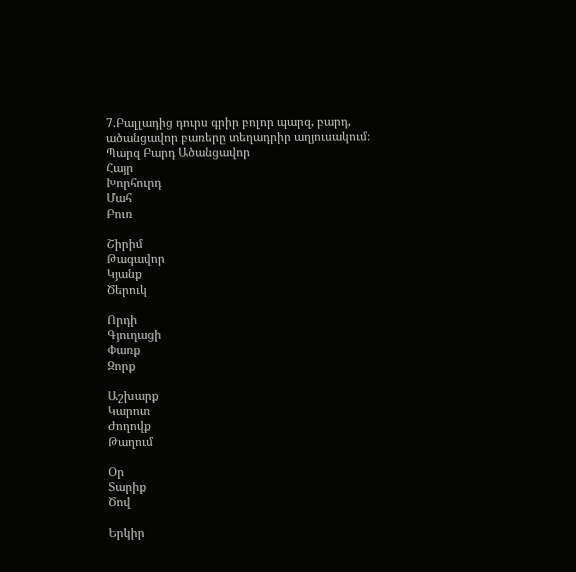7.Բալլադից դուրս գրիր բոլոր պարզ, բարդ, ածանցավոր բառերը տեղադրիր աղյուսակում։
Պարզ Բարդ Ածանցավոր
Հայր
Խորհուրդ
Մահ
Բուռ

Շիրիմ
Թագավոր
Կյանք
Ծերուկ

Որդի
Գյուղացի
Փառք
Զորք

Աշխարք
Կարոտ
Ժողովք
Թաղում

Օր
Տարիք
Ծով

Երկիր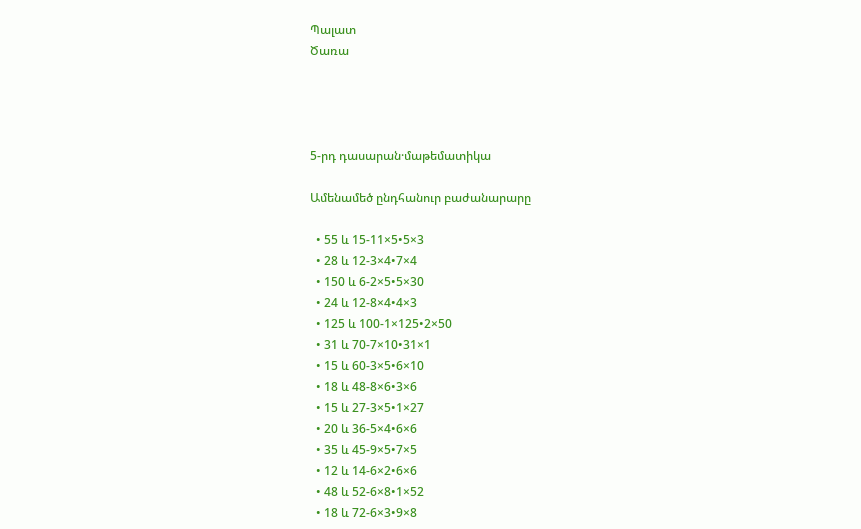Պալատ
Ծառա




5-րդ դասարան·մաթեմատիկա

Ամենամեծ ընդհանուր բաժանարարը

  • 55 և 15-11×5•5×3
  • 28 և 12-3×4•7×4
  • 150 և 6-2×5•5×30
  • 24 և 12-8×4•4×3
  • 125 և 100-1×125•2×50
  • 31 և 70-7×10•31×1
  • 15 և 60-3×5•6×10
  • 18 և 48-8×6•3×6
  • 15 և 27-3×5•1×27
  • 20 և 36-5×4•6×6
  • 35 և 45-9×5•7×5
  • 12 և 14-6×2•6×6
  • 48 և 52-6×8•1×52
  • 18 և 72-6×3•9×8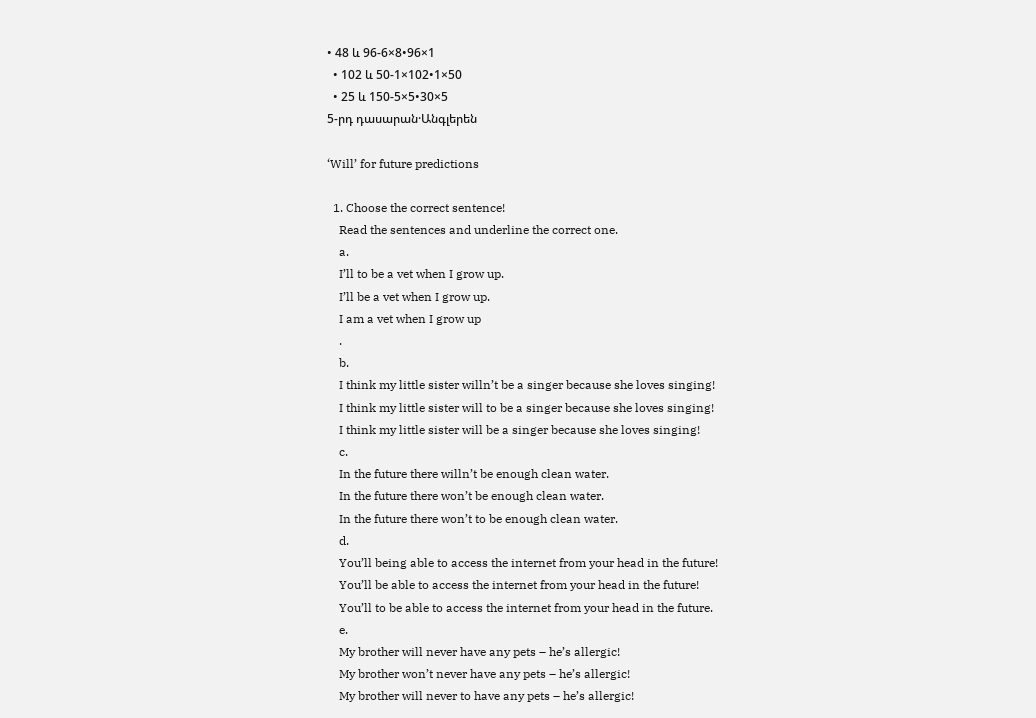• 48 և 96-6×8•96×1
  • 102 և 50-1×102•1×50
  • 25 և 150-5×5•30×5
5-րդ դասարան·Անգլերեն

‘Will’ for future predictions

  1. Choose the correct sentence!
    Read the sentences and underline the correct one.
    a.
    I’ll to be a vet when I grow up.
    I’ll be a vet when I grow up.
    I am a vet when I grow up
    .
    b.
    I think my little sister willn’t be a singer because she loves singing!
    I think my little sister will to be a singer because she loves singing!
    I think my little sister will be a singer because she loves singing!
    c.
    In the future there willn’t be enough clean water.
    In the future there won’t be enough clean water.
    In the future there won’t to be enough clean water.
    d.
    You’ll being able to access the internet from your head in the future!
    You’ll be able to access the internet from your head in the future!
    You’ll to be able to access the internet from your head in the future.
    e.
    My brother will never have any pets – he’s allergic!
    My brother won’t never have any pets – he’s allergic!
    My brother will never to have any pets – he’s allergic!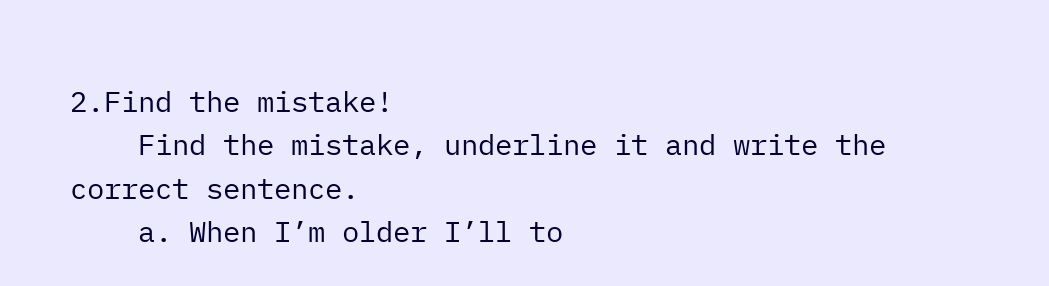2.Find the mistake!
    Find the mistake, underline it and write the correct sentence.
    a. When I’m older I’ll to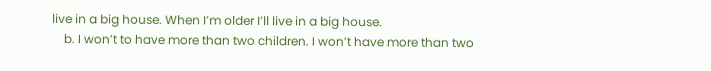live in a big house. When I’m older I’ll live in a big house.
    b. I won’t to have more than two children. I won’t have more than two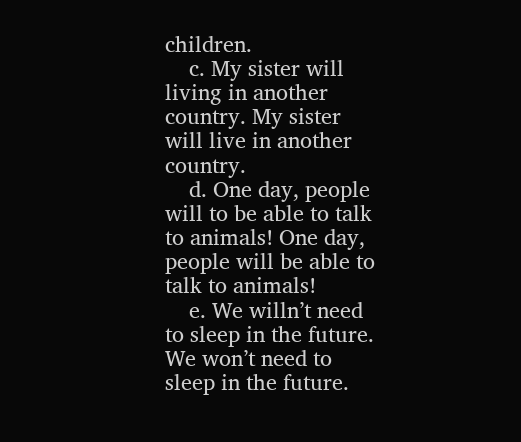children.
    c. My sister will living in another country. My sister will live in another country.
    d. One day, people will to be able to talk to animals! One day, people will be able to talk to animals!
    e. We willn’t need to sleep in the future. We won’t need to sleep in the future.